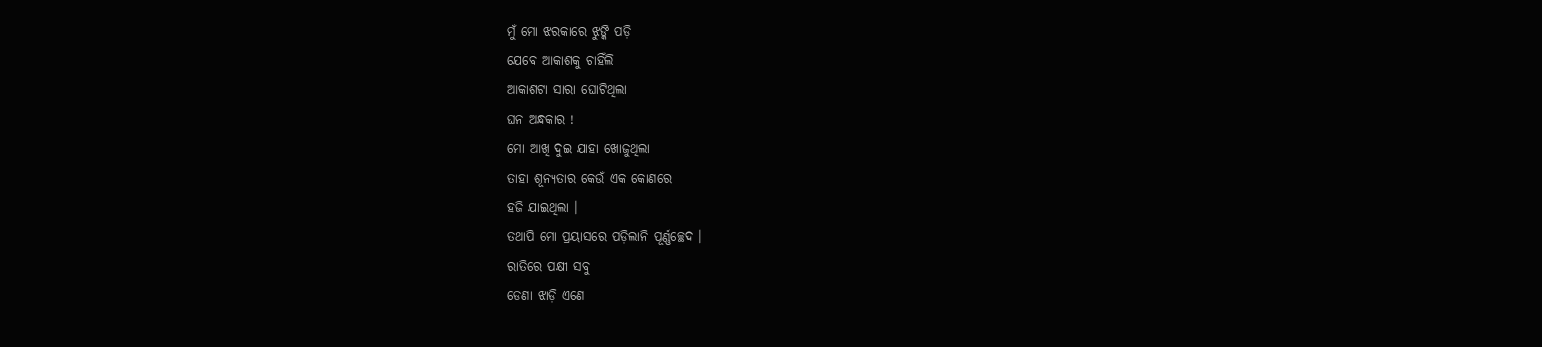ମୁଁ ମୋ ଝରକାରେ ଝୁଙ୍କି ପଡ଼ି
ଯେବେ ଆକାଶକୁ ଚାହିଁଲି
ଆକାଶଟା ସାରା ଘୋଟିଥିଲା
ଘନ ଅନ୍ଧକାର !
ମୋ ଆଖି ଦୁଇ ଯାହା ଖୋଜୁଥିଲା
ତାହା ଶୂନ୍ୟତାର କେଉଁ ଏକ କୋଣରେ
ହଜି ଯାଇଥିଲା ।
ତଥାପି ମୋ ପ୍ରୟାସରେ ପଡ଼ିଲାନି ପୂର୍ଣ୍ଣଚ୍ଛେଦ ।
ରାତିରେ ପକ୍ଷୀ ସବୁ
ଡେଣା ଝାଡ଼ି ଏଣେ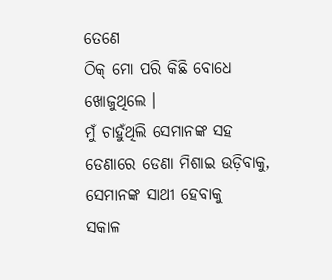ତେଣେ
ଠିକ୍ ମୋ ପରି କିଛି ବୋଧେ ଖୋଜୁଥିଲେ ।
ମୁଁ ଚାହୁଁଥିଲି ସେମାନଙ୍କ ସହ
ଡେଣାରେ ଡେଣା ମିଶାଇ ଉଡ଼ିବାକୁ,
ସେମାନଙ୍କ ସାଥୀ ହେବାକୁ
ସକାଳ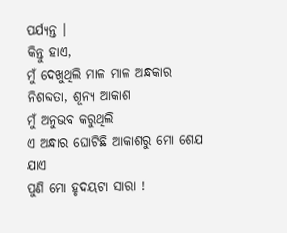ପର୍ଯ୍ୟନ୍ତ ।
କିନ୍ତୁ ହାଏ,
ମୁଁ ଦେଖୁଥିଲି ମାଳ ମାଳ ଅନ୍ଧକାର
ନିଶବ୍ଦତା, ଶୂନ୍ୟ ଆକାଶ
ମୁଁ ଅନୁଭବ କରୁଥିଲି
ଏ ଅନ୍ଧାର ଘୋଟିଛି ଆକାଶରୁ ମୋ ଶେଯ ଯାଏ
ପୁଣି ମୋ ହୃଦୟଟା ସାରା !